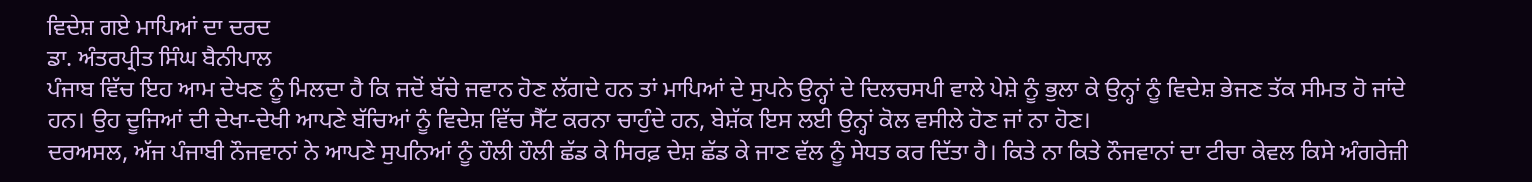ਵਿਦੇਸ਼ ਗਏ ਮਾਪਿਆਂ ਦਾ ਦਰਦ
ਡਾ. ਅੰਤਰਪ੍ਰੀਤ ਸਿੰਘ ਬੈਨੀਪਾਲ
ਪੰਜਾਬ ਵਿੱਚ ਇਹ ਆਮ ਦੇਖਣ ਨੂੰ ਮਿਲਦਾ ਹੈ ਕਿ ਜਦੋਂ ਬੱਚੇ ਜਵਾਨ ਹੋਣ ਲੱਗਦੇ ਹਨ ਤਾਂ ਮਾਪਿਆਂ ਦੇ ਸੁਪਨੇ ਉਨ੍ਹਾਂ ਦੇ ਦਿਲਚਸਪੀ ਵਾਲੇ ਪੇਸ਼ੇ ਨੂੰ ਭੁਲਾ ਕੇ ਉਨ੍ਹਾਂ ਨੂੰ ਵਿਦੇਸ਼ ਭੇਜਣ ਤੱਕ ਸੀਮਤ ਹੋ ਜਾਂਦੇ ਹਨ। ਉਹ ਦੂਜਿਆਂ ਦੀ ਦੇਖਾ-ਦੇਖੀ ਆਪਣੇ ਬੱਚਿਆਂ ਨੂੰ ਵਿਦੇਸ਼ ਵਿੱਚ ਸੈੱਟ ਕਰਨਾ ਚਾਹੁੰਦੇ ਹਨ, ਬੇਸ਼ੱਕ ਇਸ ਲਈ ਉਨ੍ਹਾਂ ਕੋਲ ਵਸੀਲੇ ਹੋਣ ਜਾਂ ਨਾ ਹੋਣ।
ਦਰਅਸਲ, ਅੱਜ ਪੰਜਾਬੀ ਨੌਜਵਾਨਾਂ ਨੇ ਆਪਣੇ ਸੁਪਨਿਆਂ ਨੂੰ ਹੌਲੀ ਹੌਲੀ ਛੱਡ ਕੇ ਸਿਰਫ਼ ਦੇਸ਼ ਛੱਡ ਕੇ ਜਾਣ ਵੱਲ ਨੂੰ ਸੇਧਤ ਕਰ ਦਿੱਤਾ ਹੈ। ਕਿਤੇ ਨਾ ਕਿਤੇ ਨੌਜਵਾਨਾਂ ਦਾ ਟੀਚਾ ਕੇਵਲ ਕਿਸੇ ਅੰਗਰੇਜ਼ੀ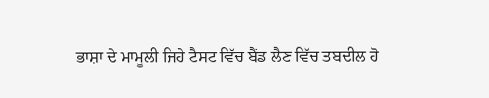ਭਾਸ਼ਾ ਦੇ ਮਾਮੂਲੀ ਜਿਹੇ ਟੈਸਟ ਵਿੱਚ ਬੈਂਡ ਲੈਣ ਵਿੱਚ ਤਬਦੀਲ ਹੋ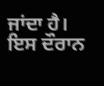ਜਾਂਦਾ ਹੈ। ਇਸ ਦੌਰਾਨ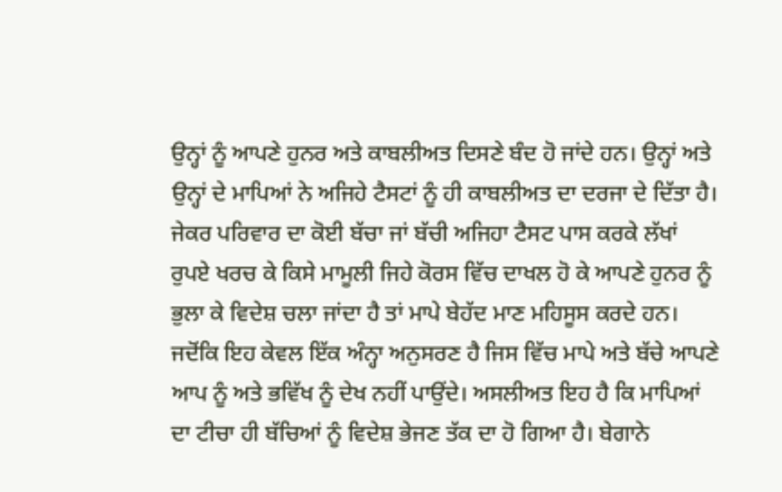ਉਨ੍ਹਾਂ ਨੂੰ ਆਪਣੇ ਹੁਨਰ ਅਤੇ ਕਾਬਲੀਅਤ ਦਿਸਣੇ ਬੰਦ ਹੋ ਜਾਂਦੇ ਹਨ। ਉਨ੍ਹਾਂ ਅਤੇ ਉਨ੍ਹਾਂ ਦੇ ਮਾਪਿਆਂ ਨੇ ਅਜਿਹੇ ਟੈਸਟਾਂ ਨੂੰ ਹੀ ਕਾਬਲੀਅਤ ਦਾ ਦਰਜਾ ਦੇ ਦਿੱਤਾ ਹੈ। ਜੇਕਰ ਪਰਿਵਾਰ ਦਾ ਕੋਈ ਬੱਚਾ ਜਾਂ ਬੱਚੀ ਅਜਿਹਾ ਟੈਸਟ ਪਾਸ ਕਰਕੇ ਲੱਖਾਂ ਰੁਪਏ ਖਰਚ ਕੇ ਕਿਸੇ ਮਾਮੂਲੀ ਜਿਹੇ ਕੋਰਸ ਵਿੱਚ ਦਾਖਲ ਹੋ ਕੇ ਆਪਣੇ ਹੁਨਰ ਨੂੰ ਭੁਲਾ ਕੇ ਵਿਦੇਸ਼ ਚਲਾ ਜਾਂਦਾ ਹੈ ਤਾਂ ਮਾਪੇ ਬੇਹੱਦ ਮਾਣ ਮਹਿਸੂਸ ਕਰਦੇ ਹਨ। ਜਦੋਂਕਿ ਇਹ ਕੇਵਲ ਇੱਕ ਅੰਨ੍ਹਾ ਅਨੁਸਰਣ ਹੈ ਜਿਸ ਵਿੱਚ ਮਾਪੇ ਅਤੇ ਬੱਚੇ ਆਪਣੇ ਆਪ ਨੂੰ ਅਤੇ ਭਵਿੱਖ ਨੂੰ ਦੇਖ ਨਹੀਂ ਪਾਉਂਦੇ। ਅਸਲੀਅਤ ਇਹ ਹੈ ਕਿ ਮਾਪਿਆਂ ਦਾ ਟੀਚਾ ਹੀ ਬੱਚਿਆਂ ਨੂੰ ਵਿਦੇਸ਼ ਭੇਜਣ ਤੱਕ ਦਾ ਹੋ ਗਿਆ ਹੈ। ਬੇਗਾਨੇ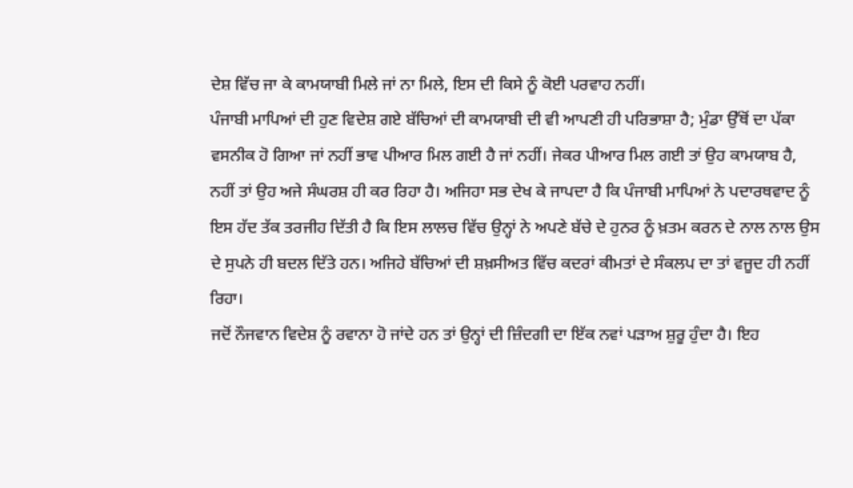ਦੇਸ਼ ਵਿੱਚ ਜਾ ਕੇ ਕਾਮਯਾਬੀ ਮਿਲੇ ਜਾਂ ਨਾ ਮਿਲੇ, ਇਸ ਦੀ ਕਿਸੇ ਨੂੰ ਕੋਈ ਪਰਵਾਹ ਨਹੀਂ।
ਪੰਜਾਬੀ ਮਾਪਿਆਂ ਦੀ ਹੁਣ ਵਿਦੇਸ਼ ਗਏ ਬੱਚਿਆਂ ਦੀ ਕਾਮਯਾਬੀ ਦੀ ਵੀ ਆਪਣੀ ਹੀ ਪਰਿਭਾਸ਼ਾ ਹੈ; ਮੁੰਡਾ ਉੱਥੋਂ ਦਾ ਪੱਕਾ ਵਸਨੀਕ ਹੋ ਗਿਆ ਜਾਂ ਨਹੀਂ ਭਾਵ ਪੀਆਰ ਮਿਲ ਗਈ ਹੈ ਜਾਂ ਨਹੀਂ। ਜੇਕਰ ਪੀਆਰ ਮਿਲ ਗਈ ਤਾਂ ਉਹ ਕਾਮਯਾਬ ਹੈ, ਨਹੀਂ ਤਾਂ ਉਹ ਅਜੇ ਸੰਘਰਸ਼ ਹੀ ਕਰ ਰਿਹਾ ਹੈ। ਅਜਿਹਾ ਸਭ ਦੇਖ ਕੇ ਜਾਪਦਾ ਹੈ ਕਿ ਪੰਜਾਬੀ ਮਾਪਿਆਂ ਨੇ ਪਦਾਰਥਵਾਦ ਨੂੰ ਇਸ ਹੱਦ ਤੱਕ ਤਰਜੀਹ ਦਿੱਤੀ ਹੈ ਕਿ ਇਸ ਲਾਲਚ ਵਿੱਚ ਉਨ੍ਹਾਂ ਨੇ ਅਪਣੇ ਬੱਚੇ ਦੇ ਹੁਨਰ ਨੂੰ ਖ਼ਤਮ ਕਰਨ ਦੇ ਨਾਲ ਨਾਲ ਉਸ ਦੇ ਸੁਪਨੇ ਹੀ ਬਦਲ ਦਿੱਤੇ ਹਨ। ਅਜਿਹੇ ਬੱਚਿਆਂ ਦੀ ਸ਼ਖ਼ਸੀਅਤ ਵਿੱਚ ਕਦਰਾਂ ਕੀਮਤਾਂ ਦੇ ਸੰਕਲਪ ਦਾ ਤਾਂ ਵਜੂਦ ਹੀ ਨਹੀਂ ਰਿਹਾ।
ਜਦੋਂ ਨੌਜਵਾਨ ਵਿਦੇਸ਼ ਨੂੰ ਰਵਾਨਾ ਹੋ ਜਾਂਦੇ ਹਨ ਤਾਂ ਉਨ੍ਹਾਂ ਦੀ ਜ਼ਿੰਦਗੀ ਦਾ ਇੱਕ ਨਵਾਂ ਪੜਾਅ ਸ਼ੁਰੂ ਹੁੰਦਾ ਹੈ। ਇਹ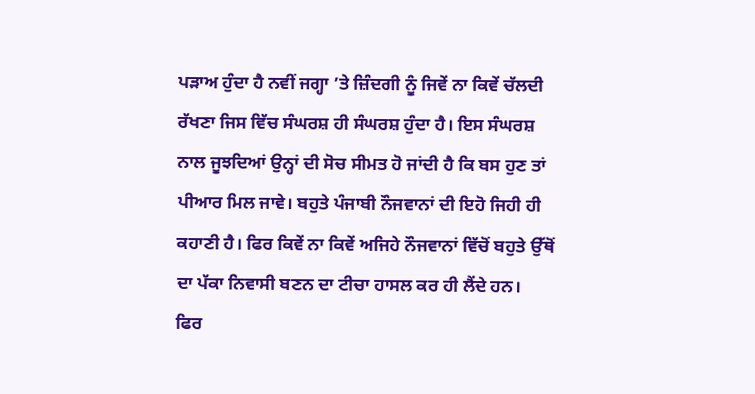ਪੜਾਅ ਹੁੰਦਾ ਹੈ ਨਵੀਂ ਜਗ੍ਹਾ ’ਤੇ ਜ਼ਿੰਦਗੀ ਨੂੰ ਜਿਵੇਂ ਨਾ ਕਿਵੇਂ ਚੱਲਦੀ ਰੱਖਣਾ ਜਿਸ ਵਿੱਚ ਸੰਘਰਸ਼ ਹੀ ਸੰਘਰਸ਼ ਹੁੰਦਾ ਹੈ। ਇਸ ਸੰਘਰਸ਼ ਨਾਲ ਜੂਝਦਿਆਂ ਉਨ੍ਹਾਂ ਦੀ ਸੋਚ ਸੀਮਤ ਹੋ ਜਾਂਦੀ ਹੈ ਕਿ ਬਸ ਹੁਣ ਤਾਂ ਪੀਆਰ ਮਿਲ ਜਾਵੇ। ਬਹੁਤੇ ਪੰਜਾਬੀ ਨੌਜਵਾਨਾਂ ਦੀ ਇਹੋ ਜਿਹੀ ਹੀ ਕਹਾਣੀ ਹੈ। ਫਿਰ ਕਿਵੇਂ ਨਾ ਕਿਵੇਂ ਅਜਿਹੇ ਨੌਜਵਾਨਾਂ ਵਿੱਚੋਂ ਬਹੁਤੇ ਉੱਥੋਂ ਦਾ ਪੱਕਾ ਨਿਵਾਸੀ ਬਣਨ ਦਾ ਟੀਚਾ ਹਾਸਲ ਕਰ ਹੀ ਲੈਂਦੇ ਹਨ।
ਫਿਰ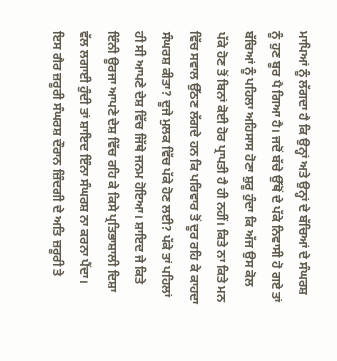ਮਾਪਿਆਂ ਨੂੰ ਲੱਗਦਾ ਹੈ ਕਿ ਉਨ੍ਹਾਂ ਅਤੇ ਉਨ੍ਹਾਂ ਦੇ ਬੱਚਿਆਂ ਦੇ ਸੰਘਰਸ਼ ਨੂੰ ਹੁਣ ਬੂਰ ਪੈ ਗਿਆ ਹੈ। ਜਦੋਂ ਬੱਚੇ ਉੱਥੋਂ ਦੇ ਪੱਕੇ ਨਿਵਾਸੀ ਹੋ ਗਏ ਤਾਂ ਬੱਚਿਆਂ ਨੂੰ ਪਹਿਲਾ ਅਹਿਸਾਸ ਹੋਣਾ ਸ਼ੁਰੂ ਹੁੰਦਾ ਕਿ ਅੱਜ ਉਸ ਕੋਲ ਪੱਕੇ ਹੋਣ ਤੋਂ ਬਿਨਾਂ ਕੋਈ ਹੋਰ ਪ੍ਰਾਪਤੀ ਹੈ ਹੀ ਨਹੀਂ। ਕਿਤੇ ਨਾ ਕਿਤੇ ਮਨ ਵਿੱਚ ਸਵਾਲ ਉੱਠਣ ਲੱਗਦੇ ਹਨ ਕਿ ਪਰਿਵਾਰ ਤੋਂ ਦੂਰ ਰਹਿ ਕੇ ਕਾਹਦਾ ਸੰਘਰਸ਼ ਕੀਤਾ? ਦੂਜੇ ਮੁਲਕ ਵਿੱਚ ਪੱਕੇ ਹੋਣ ਲਈ? ਪੱਕੇ ਤਾਂ ਪਹਿਲਾਂ ਹੀ ਸੀ ਆਪਣੇ ਦੇਸ਼ ਵਿੱਚ ਜਿੱਥੇ ਜਨਮ ਹੋਇਆ। ਸ਼ਾਇਦ ਜੇ ਕਿਤੇ ਇੰਨੀ ਊਰਜਾ ਆਪਣੇ ਦੇਸ਼ ਵਿੱਚ ਰਹਿ ਕੇ ਕਿਸੇ ਪ੍ਰਤਿਭਾਸ਼ਾਲੀ ਦਿਸ਼ਾ ਵੱਲ ਲਗਾਈ ਹੁੰਦੀ ਤਾਂ ਸ਼ਾਇਦ ਇੰਨਾ ਸੰਘਰਸ਼ ਨਾ ਕਰਨਾ ਪੈਂਦਾ। ਇਸ ਗੈਰ ਜ਼ਰੂਰੀ ਸੰਘਰਸ਼ ਦੌਰਾਨ ਜ਼ਿੰਦਗੀ ਦੇ ਅਤਿ ਜ਼ਰੂਰੀ ਤੇ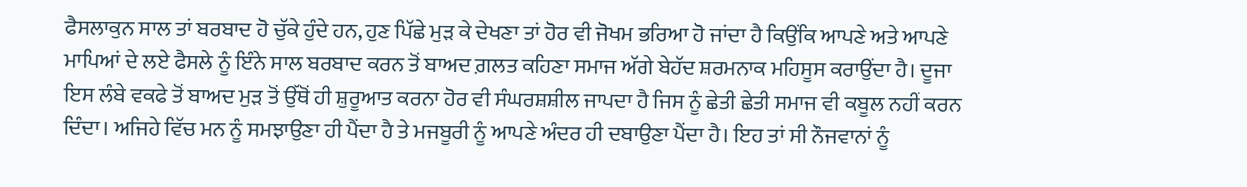ਫੈਸਲਾਕੁਨ ਸਾਲ ਤਾਂ ਬਰਬਾਦ ਹੋ ਚੁੱਕੇ ਹੁੰਦੇ ਹਨ, ਹੁਣ ਪਿੱਛੇ ਮੁੜ ਕੇ ਦੇਖਣਾ ਤਾਂ ਹੋਰ ਵੀ ਜੋਖਮ ਭਰਿਆ ਹੋ ਜਾਂਦਾ ਹੈ ਕਿਉਂਕਿ ਆਪਣੇ ਅਤੇ ਆਪਣੇ ਮਾਪਿਆਂ ਦੇ ਲਏ ਫੈਸਲੇ ਨੂੰ ਇੰਨੇ ਸਾਲ ਬਰਬਾਦ ਕਰਨ ਤੋਂ ਬਾਅਦ ਗ਼ਲਤ ਕਹਿਣਾ ਸਮਾਜ ਅੱਗੇ ਬੇਹੱਦ ਸ਼ਰਮਨਾਕ ਮਹਿਸੂਸ ਕਰਾਉਂਦਾ ਹੈ। ਦੂਜਾ ਇਸ ਲੰਬੇ ਵਕਫੇ ਤੋਂ ਬਾਅਦ ਮੁੜ ਤੋਂ ਉੱਥੋਂ ਹੀ ਸ਼ੁਰੂਆਤ ਕਰਨਾ ਹੋਰ ਵੀ ਸੰਘਰਸ਼ਸ਼ੀਲ ਜਾਪਦਾ ਹੈ ਜਿਸ ਨੂੰ ਛੇਤੀ ਛੇਤੀ ਸਮਾਜ ਵੀ ਕਬੂਲ ਨਹੀਂ ਕਰਨ ਦਿੰਦਾ। ਅਜਿਹੇ ਵਿੱਚ ਮਨ ਨੂੰ ਸਮਝਾਉਣਾ ਹੀ ਪੈਂਦਾ ਹੈ ਤੇ ਮਜਬੂਰੀ ਨੂੰ ਆਪਣੇ ਅੰਦਰ ਹੀ ਦਬਾਉਣਾ ਪੈਂਦਾ ਹੈ। ਇਹ ਤਾਂ ਸੀ ਨੌਜਵਾਨਾਂ ਨੂੰ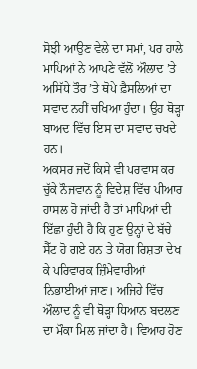ਸੋਝੀ ਆਉਣ ਵੇਲੇ ਦਾ ਸਮਾਂ, ਪਰ ਹਾਲੇ ਮਾਪਿਆਂ ਨੇ ਆਪਣੇ ਵੱਲੋਂ ਔਲਾਦ ’ਤੇ ਅਸਿੱਧੇ ਤੌਰ ’ਤੇ ਥੋਪੇ ਫ਼ੈਸਲਿਆਂ ਦਾ ਸਵਾਦ ਨਹੀਂ ਚਖਿਆ ਹੁੰਦਾ। ਉਹ ਥੋੜ੍ਹਾ ਬਾਅਦ ਵਿੱਚ ਇਸ ਦਾ ਸਵਾਦ ਚਖਦੇ ਹਨ।
ਅਕਸਰ ਜਦੋਂ ਕਿਸੇ ਵੀ ਪਰਵਾਸ ਕਰ ਚੁੱਕੇ ਨੌਜਵਾਨ ਨੂੰ ਵਿਦੇਸ਼ ਵਿੱਚ ਪੀਆਰ ਹਾਸਲ ਹੋ ਜਾਂਦੀ ਹੈ ਤਾਂ ਮਾਪਿਆਂ ਦੀ ਇੱਛਾ ਹੁੰਦੀ ਹੈ ਕਿ ਹੁਣ ਉਨ੍ਹਾਂ ਦੇ ਬੱਚੇ ਸੈੱਟ ਹੋ ਗਏ ਹਨ ਤੇ ਯੋਗ ਰਿਸ਼ਤਾ ਦੇਖ ਕੇ ਪਰਿਵਾਰਕ ਜ਼ਿੰਮੇਵਾਰੀਆਂ ਨਿਭਾਈਆਂ ਜਾਣ। ਅਜਿਹੇ ਵਿੱਚ ਔਲਾਦ ਨੂੰ ਵੀ ਥੋੜ੍ਹਾ ਧਿਆਨ ਬਦਲਣ ਦਾ ਮੌਕਾ ਮਿਲ ਜਾਂਦਾ ਹੈ। ਵਿਆਹ ਹੋਣ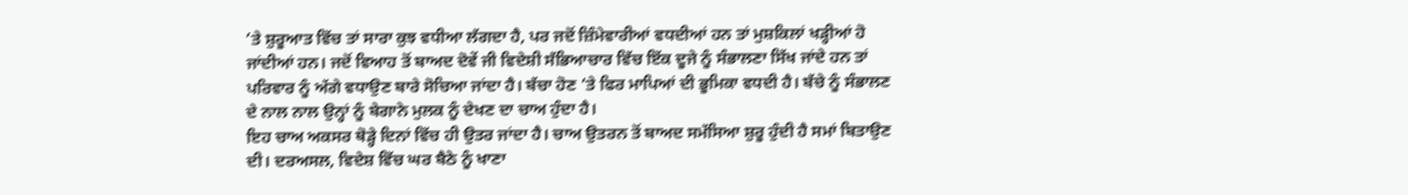’ਤੇ ਸ਼ੁਰੂਆਤ ਵਿੱਚ ਤਾਂ ਸਾਰਾ ਕੁਝ ਵਧੀਆ ਲੱਗਦਾ ਹੈ, ਪਰ ਜਦੋਂ ਜ਼ਿੰਮੇਵਾਰੀਆਂ ਵਧਦੀਆਂ ਹਨ ਤਾਂ ਮੁਸ਼ਕਿਲਾਂ ਖੜ੍ਹੀਆਂ ਹੋ ਜਾਂਦੀਆਂ ਹਨ। ਜਦੋਂ ਵਿਆਹ ਤੋਂ ਬਾਅਦ ਦੋਵੇਂ ਜੀ ਵਿਦੇਸ਼ੀ ਸੱਭਿਆਚਾਰ ਵਿੱਚ ਇੱਕ ਦੂਜੇ ਨੂੰ ਸੰਭਾਲਣਾ ਸਿੱਖ ਜਾਂਦੇ ਹਨ ਤਾਂ ਪਰਿਵਾਰ ਨੂੰ ਅੱਗੇ ਵਧਾਉਣ ਬਾਰੇ ਸੋਚਿਆ ਜਾਂਦਾ ਹੈ। ਬੱਚਾ ਹੋਣ ’ਤੇ ਫਿਰ ਮਾਪਿਆਂ ਦੀ ਭੂਮਿਕਾ ਵਧਦੀ ਹੈ। ਬੱਚੇ ਨੂੰ ਸੰਭਾਲਣ ਦੇ ਨਾਲ ਨਾਲ ਉਨ੍ਹਾਂ ਨੂੰ ਬੇਗਾਨੇ ਮੁਲਕ ਨੂੰ ਦੇਖਣ ਦਾ ਚਾਅ ਹੁੰਦਾ ਹੈ।
ਇਹ ਚਾਅ ਅਕਸਰ ਥੋੜ੍ਹੇ ਦਿਨਾਂ ਵਿੱਚ ਹੀ ਉਤਰ ਜਾਂਦਾ ਹੈ। ਚਾਅ ਉਤਰਨ ਤੋਂ ਬਾਅਦ ਸਮੱਸਿਆ ਸ਼ੁਰੂ ਹੁੰਦੀ ਹੈ ਸਮਾਂ ਬਿਤਾਉਣ ਦੀ। ਦਰਅਸਲ, ਵਿਦੇਸ਼ ਵਿੱਚ ਘਰ ਬੈਠੇ ਨੂੰ ਖਾਣਾ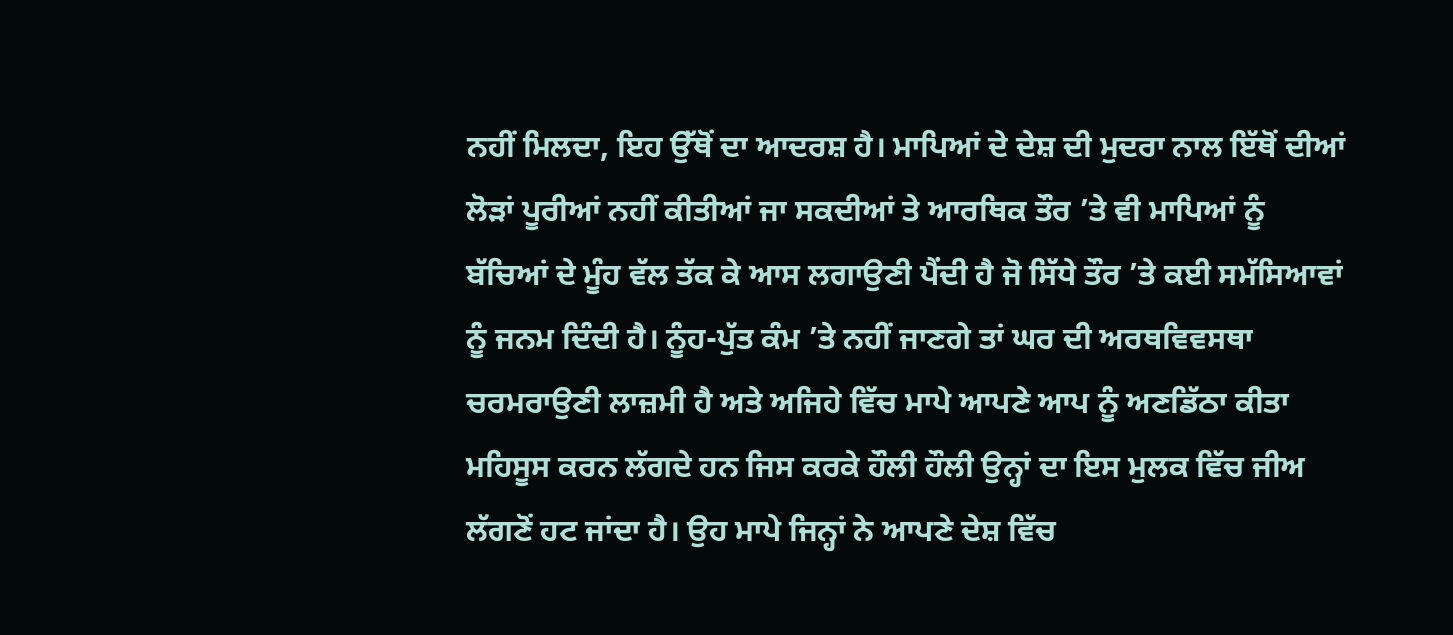ਨਹੀਂ ਮਿਲਦਾ, ਇਹ ਉੱਥੋਂ ਦਾ ਆਦਰਸ਼ ਹੈ। ਮਾਪਿਆਂ ਦੇ ਦੇਸ਼ ਦੀ ਮੁਦਰਾ ਨਾਲ ਇੱਥੋਂ ਦੀਆਂ ਲੋੜਾਂ ਪੂਰੀਆਂ ਨਹੀਂ ਕੀਤੀਆਂ ਜਾ ਸਕਦੀਆਂ ਤੇ ਆਰਥਿਕ ਤੌਰ ’ਤੇ ਵੀ ਮਾਪਿਆਂ ਨੂੰ ਬੱਚਿਆਂ ਦੇ ਮੂੰਹ ਵੱਲ ਤੱਕ ਕੇ ਆਸ ਲਗਾਉਣੀ ਪੈਂਦੀ ਹੈ ਜੋ ਸਿੱਧੇ ਤੌਰ ’ਤੇ ਕਈ ਸਮੱਸਿਆਵਾਂ ਨੂੰ ਜਨਮ ਦਿੰਦੀ ਹੈ। ਨੂੰਹ-ਪੁੱਤ ਕੰਮ ’ਤੇ ਨਹੀਂ ਜਾਣਗੇ ਤਾਂ ਘਰ ਦੀ ਅਰਥਵਿਵਸਥਾ ਚਰਮਰਾਉਣੀ ਲਾਜ਼ਮੀ ਹੈ ਅਤੇ ਅਜਿਹੇ ਵਿੱਚ ਮਾਪੇ ਆਪਣੇ ਆਪ ਨੂੰ ਅਣਡਿੱਠਾ ਕੀਤਾ ਮਹਿਸੂਸ ਕਰਨ ਲੱਗਦੇ ਹਨ ਜਿਸ ਕਰਕੇ ਹੌਲੀ ਹੌਲੀ ਉਨ੍ਹਾਂ ਦਾ ਇਸ ਮੁਲਕ ਵਿੱਚ ਜੀਅ ਲੱਗਣੋਂ ਹਟ ਜਾਂਦਾ ਹੈ। ਉਹ ਮਾਪੇ ਜਿਨ੍ਹਾਂ ਨੇ ਆਪਣੇ ਦੇਸ਼ ਵਿੱਚ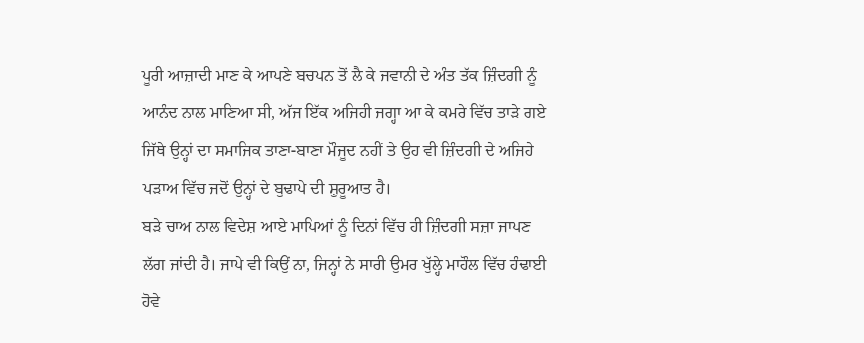ਪੂਰੀ ਆਜ਼ਾਦੀ ਮਾਣ ਕੇ ਆਪਣੇ ਬਚਪਨ ਤੋਂ ਲੈ ਕੇ ਜਵਾਨੀ ਦੇ ਅੰਤ ਤੱਕ ਜ਼ਿੰਦਗੀ ਨੂੰ ਆਨੰਦ ਨਾਲ ਮਾਣਿਆ ਸੀ, ਅੱਜ ਇੱਕ ਅਜਿਹੀ ਜਗ੍ਹਾ ਆ ਕੇ ਕਮਰੇ ਵਿੱਚ ਤਾੜੇ ਗਏ ਜਿੱਥੇ ਉਨ੍ਹਾਂ ਦਾ ਸਮਾਜਿਕ ਤਾਣਾ-ਬਾਣਾ ਮੌਜੂਦ ਨਹੀਂ ਤੇ ਉਹ ਵੀ ਜ਼ਿੰਦਗੀ ਦੇ ਅਜਿਹੇ ਪੜਾਅ ਵਿੱਚ ਜਦੋਂ ਉਨ੍ਹਾਂ ਦੇ ਬੁਢਾਪੇ ਦੀ ਸ਼ੁਰੂਆਤ ਹੈ।
ਬੜੇ ਚਾਅ ਨਾਲ ਵਿਦੇਸ਼ ਆਏ ਮਾਪਿਆਂ ਨੂੰ ਦਿਨਾਂ ਵਿੱਚ ਹੀ ਜ਼ਿੰਦਗੀ ਸਜ਼ਾ ਜਾਪਣ ਲੱਗ ਜਾਂਦੀ ਹੈ। ਜਾਪੇ ਵੀ ਕਿਉਂ ਨਾ, ਜਿਨ੍ਹਾਂ ਨੇ ਸਾਰੀ ਉਮਰ ਖੁੱਲ੍ਹੇ ਮਾਹੌਲ ਵਿੱਚ ਹੰਢਾਈ ਹੋਵੇ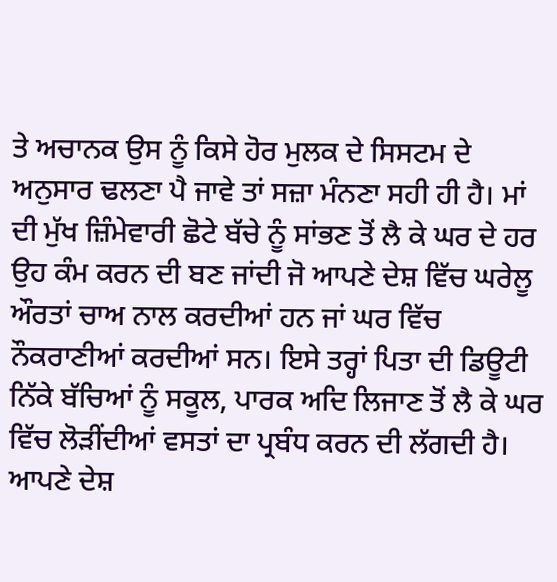ਤੇ ਅਚਾਨਕ ਉਸ ਨੂੰ ਕਿਸੇ ਹੋਰ ਮੁਲਕ ਦੇ ਸਿਸਟਮ ਦੇ ਅਨੁਸਾਰ ਢਲਣਾ ਪੈ ਜਾਵੇ ਤਾਂ ਸਜ਼ਾ ਮੰਨਣਾ ਸਹੀ ਹੀ ਹੈ। ਮਾਂ ਦੀ ਮੁੱਖ ਜ਼ਿੰਮੇਵਾਰੀ ਛੋਟੇ ਬੱਚੇ ਨੂੰ ਸਾਂਭਣ ਤੋਂ ਲੈ ਕੇ ਘਰ ਦੇ ਹਰ ਉਹ ਕੰਮ ਕਰਨ ਦੀ ਬਣ ਜਾਂਦੀ ਜੋ ਆਪਣੇ ਦੇਸ਼ ਵਿੱਚ ਘਰੇਲੂ ਔਰਤਾਂ ਚਾਅ ਨਾਲ ਕਰਦੀਆਂ ਹਨ ਜਾਂ ਘਰ ਵਿੱਚ ਨੌਕਰਾਣੀਆਂ ਕਰਦੀਆਂ ਸਨ। ਇਸੇ ਤਰ੍ਹਾਂ ਪਿਤਾ ਦੀ ਡਿਊਟੀ ਨਿੱਕੇ ਬੱਚਿਆਂ ਨੂੰ ਸਕੂਲ, ਪਾਰਕ ਅਦਿ ਲਿਜਾਣ ਤੋਂ ਲੈ ਕੇ ਘਰ ਵਿੱਚ ਲੋੜੀਂਦੀਆਂ ਵਸਤਾਂ ਦਾ ਪ੍ਰਬੰਧ ਕਰਨ ਦੀ ਲੱਗਦੀ ਹੈ। ਆਪਣੇ ਦੇਸ਼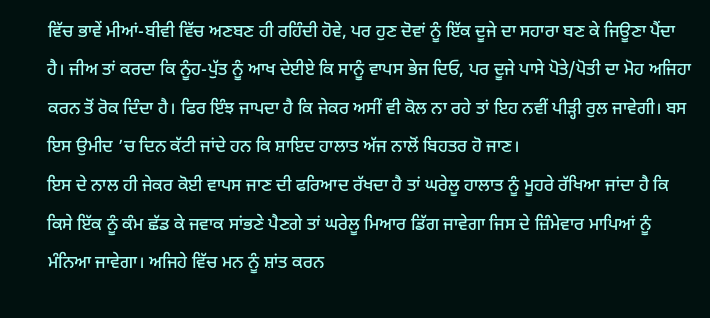ਵਿੱਚ ਭਾਵੇਂ ਮੀਆਂ-ਬੀਵੀ ਵਿੱਚ ਅਣਬਣ ਹੀ ਰਹਿੰਦੀ ਹੋਵੇ, ਪਰ ਹੁਣ ਦੋਵਾਂ ਨੂੰ ਇੱਕ ਦੂਜੇ ਦਾ ਸਹਾਰਾ ਬਣ ਕੇ ਜਿਊਣਾ ਪੈਂਦਾ ਹੈ। ਜੀਅ ਤਾਂ ਕਰਦਾ ਕਿ ਨੂੰਹ-ਪੁੱਤ ਨੂੰ ਆਖ ਦੇਈਏ ਕਿ ਸਾਨੂੰ ਵਾਪਸ ਭੇਜ ਦਿਓ, ਪਰ ਦੂਜੇ ਪਾਸੇ ਪੋਤੇ/ਪੋਤੀ ਦਾ ਮੋਹ ਅਜਿਹਾ ਕਰਨ ਤੋਂ ਰੋਕ ਦਿੰਦਾ ਹੈ। ਫਿਰ ਇੰਝ ਜਾਪਦਾ ਹੈ ਕਿ ਜੇਕਰ ਅਸੀਂ ਵੀ ਕੋਲ ਨਾ ਰਹੇ ਤਾਂ ਇਹ ਨਵੀਂ ਪੀੜ੍ਹੀ ਰੁਲ ਜਾਵੇਗੀ। ਬਸ ਇਸ ਉਮੀਦ ’ਚ ਦਿਨ ਕੱਟੀ ਜਾਂਦੇ ਹਨ ਕਿ ਸ਼ਾਇਦ ਹਾਲਾਤ ਅੱਜ ਨਾਲੋਂ ਬਿਹਤਰ ਹੋ ਜਾਣ।
ਇਸ ਦੇ ਨਾਲ ਹੀ ਜੇਕਰ ਕੋਈ ਵਾਪਸ ਜਾਣ ਦੀ ਫਰਿਆਦ ਰੱਖਦਾ ਹੈ ਤਾਂ ਘਰੇਲੂ ਹਾਲਾਤ ਨੂੰ ਮੂਹਰੇ ਰੱਖਿਆ ਜਾਂਦਾ ਹੈ ਕਿ ਕਿਸੇ ਇੱਕ ਨੂੰ ਕੰਮ ਛੱਡ ਕੇ ਜਵਾਕ ਸਾਂਭਣੇ ਪੈਣਗੇ ਤਾਂ ਘਰੇਲੂ ਮਿਆਰ ਡਿੱਗ ਜਾਵੇਗਾ ਜਿਸ ਦੇ ਜ਼ਿੰਮੇਵਾਰ ਮਾਪਿਆਂ ਨੂੰ ਮੰਨਿਆ ਜਾਵੇਗਾ। ਅਜਿਹੇ ਵਿੱਚ ਮਨ ਨੂੰ ਸ਼ਾਂਤ ਕਰਨ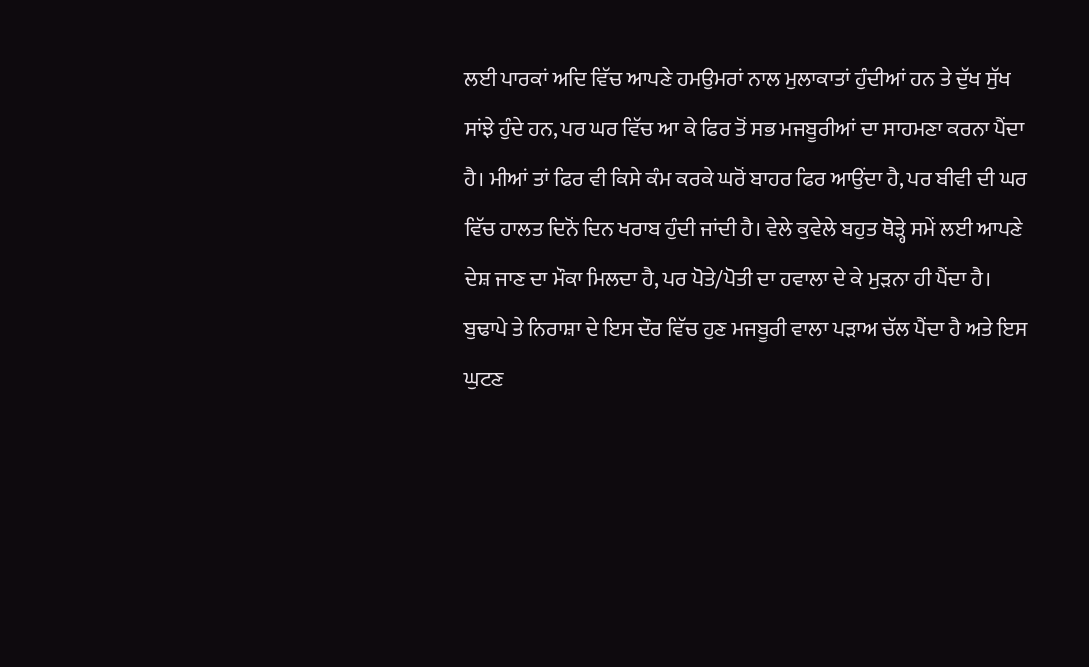ਲਈ ਪਾਰਕਾਂ ਅਦਿ ਵਿੱਚ ਆਪਣੇ ਹਮਉਮਰਾਂ ਨਾਲ ਮੁਲਾਕਾਤਾਂ ਹੁੰਦੀਆਂ ਹਨ ਤੇ ਦੁੱਖ ਸੁੱਖ ਸਾਂਝੇ ਹੁੰਦੇ ਹਨ, ਪਰ ਘਰ ਵਿੱਚ ਆ ਕੇ ਫਿਰ ਤੋਂ ਸਭ ਮਜਬੂਰੀਆਂ ਦਾ ਸਾਹਮਣਾ ਕਰਨਾ ਪੈਂਦਾ ਹੈ। ਮੀਆਂ ਤਾਂ ਫਿਰ ਵੀ ਕਿਸੇ ਕੰਮ ਕਰਕੇ ਘਰੋਂ ਬਾਹਰ ਫਿਰ ਆਉਂਦਾ ਹੈ, ਪਰ ਬੀਵੀ ਦੀ ਘਰ ਵਿੱਚ ਹਾਲਤ ਦਿਨੋਂ ਦਿਨ ਖਰਾਬ ਹੁੰਦੀ ਜਾਂਦੀ ਹੈ। ਵੇਲੇ ਕੁਵੇਲੇ ਬਹੁਤ ਥੋੜ੍ਹੇ ਸਮੇਂ ਲਈ ਆਪਣੇ ਦੇਸ਼ ਜਾਣ ਦਾ ਮੌਕਾ ਮਿਲਦਾ ਹੈ, ਪਰ ਪੋਤੇ/ਪੋਤੀ ਦਾ ਹਵਾਲਾ ਦੇ ਕੇ ਮੁੜਨਾ ਹੀ ਪੈਂਦਾ ਹੈ।
ਬੁਢਾਪੇ ਤੇ ਨਿਰਾਸ਼ਾ ਦੇ ਇਸ ਦੌਰ ਵਿੱਚ ਹੁਣ ਮਜਬੂਰੀ ਵਾਲਾ ਪੜਾਅ ਚੱਲ ਪੈਂਦਾ ਹੈ ਅਤੇ ਇਸ ਘੁਟਣ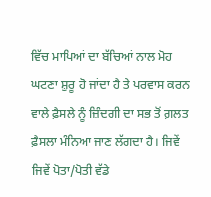ਵਿੱਚ ਮਾਪਿਆਂ ਦਾ ਬੱਚਿਆਂ ਨਾਲ ਮੋਹ ਘਟਣਾ ਸ਼ੁਰੂ ਹੋ ਜਾਂਦਾ ਹੈ ਤੇ ਪਰਵਾਸ ਕਰਨ ਵਾਲੇ ਫ਼ੈਸਲੇ ਨੂੰ ਜ਼ਿੰਦਗੀ ਦਾ ਸਭ ਤੋਂ ਗ਼ਲਤ ਫ਼ੈਸਲਾ ਮੰਨਿਆ ਜਾਣ ਲੱਗਦਾ ਹੈ। ਜਿਵੇਂ ਜਿਵੇਂ ਪੋਤਾ/ਪੋਤੀ ਵੱਡੇ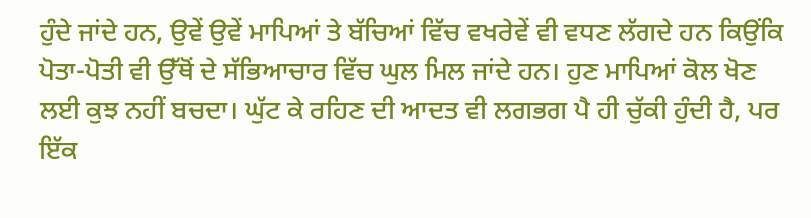ਹੁੰਦੇ ਜਾਂਦੇ ਹਨ, ਉਵੇਂ ਉਵੇਂ ਮਾਪਿਆਂ ਤੇ ਬੱਚਿਆਂ ਵਿੱਚ ਵਖਰੇਵੇਂ ਵੀ ਵਧਣ ਲੱਗਦੇ ਹਨ ਕਿਉਂਕਿ ਪੋਤਾ-ਪੋਤੀ ਵੀ ਉੱਥੋਂ ਦੇ ਸੱਭਿਆਚਾਰ ਵਿੱਚ ਘੁਲ ਮਿਲ ਜਾਂਦੇ ਹਨ। ਹੁਣ ਮਾਪਿਆਂ ਕੋਲ ਖੋਣ ਲਈ ਕੁਝ ਨਹੀਂ ਬਚਦਾ। ਘੁੱਟ ਕੇ ਰਹਿਣ ਦੀ ਆਦਤ ਵੀ ਲਗਭਗ ਪੈ ਹੀ ਚੁੱਕੀ ਹੁੰਦੀ ਹੈ, ਪਰ ਇੱਕ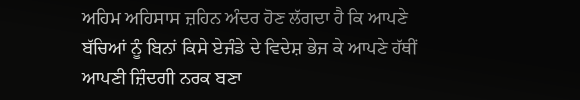ਅਹਿਮ ਅਹਿਸਾਸ ਜ਼ਹਿਨ ਅੰਦਰ ਹੋਣ ਲੱਗਦਾ ਹੈ ਕਿ ਆਪਣੇ ਬੱਚਿਆਂ ਨੂੰ ਬਿਨਾਂ ਕਿਸੇ ਏਜੰਡੇ ਦੇ ਵਿਦੇਸ਼ ਭੇਜ ਕੇ ਆਪਣੇ ਹੱਥੀਂ ਆਪਣੀ ਜ਼ਿੰਦਗੀ ਨਰਕ ਬਣਾ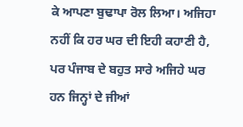ਕੇ ਆਪਣਾ ਬੁਢਾਪਾ ਰੋਲ ਲਿਆ। ਅਜਿਹਾ ਨਹੀਂ ਕਿ ਹਰ ਘਰ ਦੀ ਇਹੀ ਕਹਾਣੀ ਹੈ, ਪਰ ਪੰਜਾਬ ਦੇ ਬਹੁਤ ਸਾਰੇ ਅਜਿਹੇ ਘਰ ਹਨ ਜਿਨ੍ਹਾਂ ਦੇ ਜੀਆਂ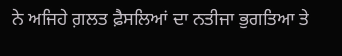ਨੇ ਅਜਿਹੇ ਗ਼ਲਤ ਫ਼ੈਸਲਿਆਂ ਦਾ ਨਤੀਜਾ ਭੁਗਤਿਆ ਤੇ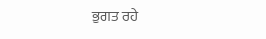ਭੁਗਤ ਰਹੇ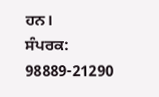ਹਨ।
ਸੰਪਰਕ: 98889-21290